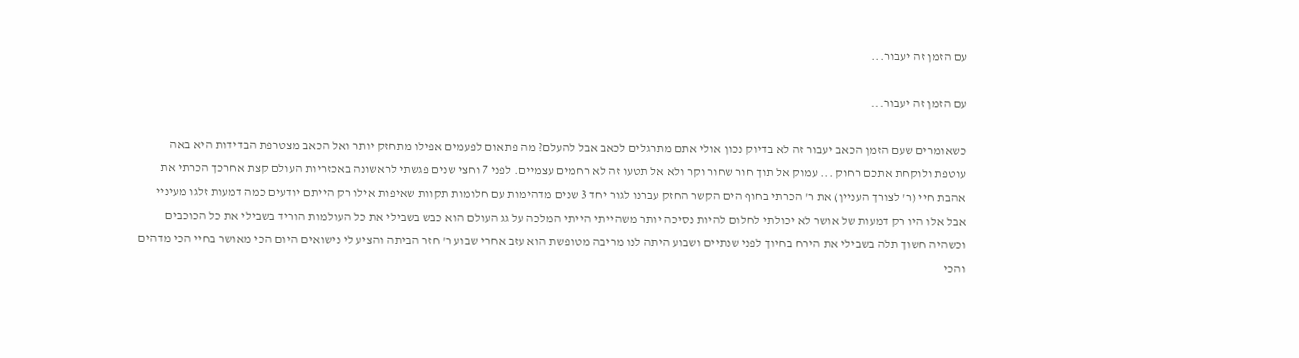עם הזמן זה יעבור...

עם הזמן זה יעבור...

כשאומרים שעם הזמן הכאב יעבור זה לא בדיוק נכון אולי אתם מתרגלים לכאב אבל להעלם? מה פתאום לפעמים אפילו מתחזק יותר ואל הכאב מצטרפת הבדידות היא באה עוטפת ולוקחת אתכם רחוק ... עמוק אל תוך חור שחור וקר ולא אל תטעו זה לא רחמים עצמיים. לפני 7 וחצי שנים פגשתי לראשונה באכזריות העולם קצת אחרכך הכרתי את אהבת חיי (ר' לצורך העניין) את ר' הכרתי בחוף הים הקשר החזק עברנו לגור יחד 3 שנים מדהימות עם חלומות תקוות שאיפות אילו רק הייתם יודעים כמה דמעות זלגו מעיניי אבל אלו היו רק דמעות של אושר לא יכולתי לחלום להיות נסיכה יותר משהייתי הייתי המלכה על גג העולם הוא כבש בשבילי את כל העולמות הוריד בשבילי את כל הכוכבים וכשהיה חשוך תלה בשבילי את הירח בחיוך לפני שנתיים ושבוע היתה לנו מריבה מטופשת הוא עזב אחרי שבוע ר' חזר הביתה והציע לי נישואים היום הכי מאושר בחיי הכי מדהים והכי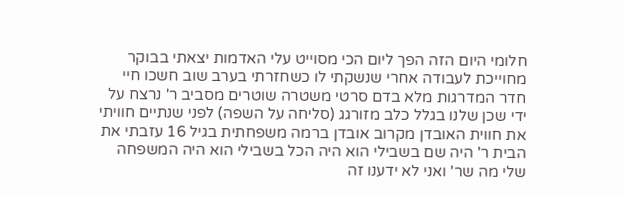חלומי היום הזה הפך ליום הכי מסוייט עלי האדמות יצאתי בבוקר מחוייכת לעבודה אחרי שנשקתי לו כשחזרתי בערב שוב חשכו חיי חדר המדרגות מלא בדם סרטי משטרה שוטרים מסביב ר' נרצח על ידי שכן שלנו בגלל כלב מזורגג (סליחה על השפה) לפני שנתיים חוויתי את חווית האובדן מקרוב אובדן ברמה משפחתית בגיל 16 עזבתי את הבית ר' היה שם בשבילי הוא היה הכל בשבילי הוא היה המשפחה שלי מה שר' ואני לא ידענו זה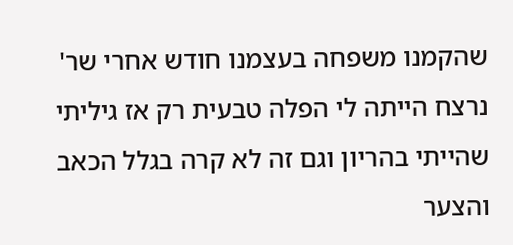שהקמנו משפחה בעצמנו חודש אחרי שר' נרצח הייתה לי הפלה טבעית רק אז גיליתי שהייתי בהריון וגם זה לא קרה בגלל הכאב והצער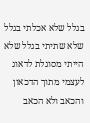בגלל שלא אכלתי בגלל שלא שתיתי בגלל שלא הייתי מסוגלת לדאוג לעצמי מתוך הדכאון והכאב ולא הכאב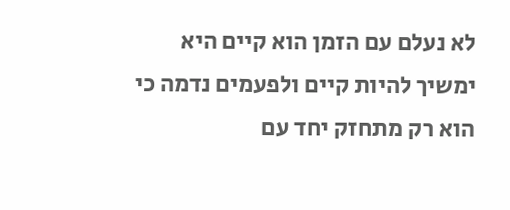לא נעלם עם הזמן הוא קיים היא ימשיך להיות קיים ולפעמים נדמה כי הוא רק מתחזק יחד עם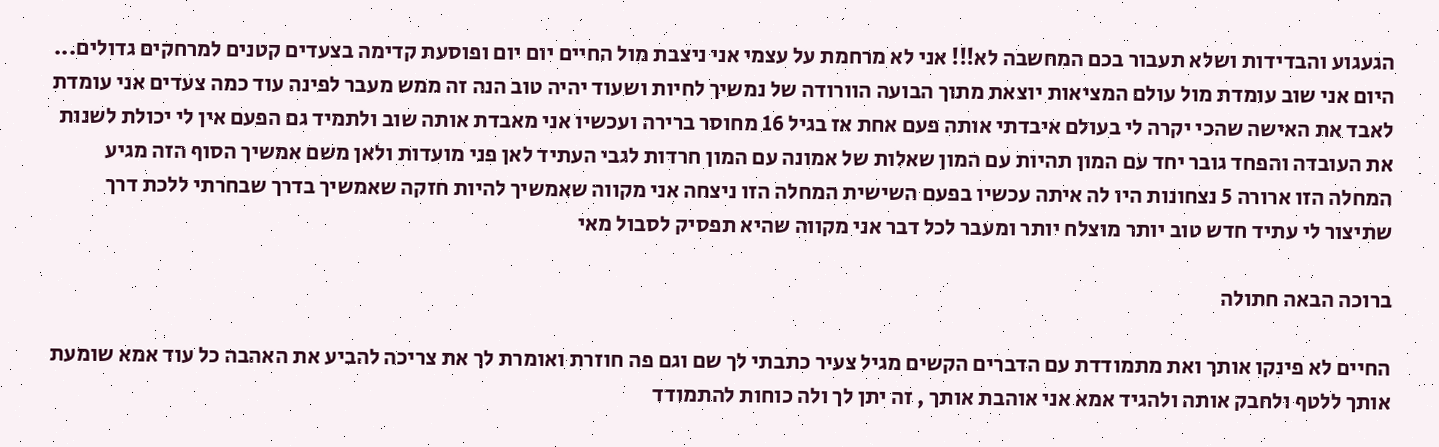הגעגוע והבדידות ושלא תעבור בכם המחשבה לא!!! אני לא מרחמת על עצמי אני ניצבת מול החיים יום יום ופוסעת קדימה בצעדים קטנים למרחקים גדולים... היום אני שוב עומדת מול עולם המציאות יוצאת מתוך הבועה הוורודה של נמשיך לחיות ושעוד יהיה טוב הנה זה ממש מעבר לפינה עוד כמה צעדים אני עומדת לאבד את האישה שהכי יקרה לי בעולם איבדתי אותה פעם אחת אז בגיל 16 מחוסר ברירה ועכשיו אני מאבדת אותה שוב ולתמיד גם הפעם אין לי יכולת לשנות את העובדה והפחד גובר יחד עם המון תהיות עם המון שאלות של אמונה עם המון חרדות לגבי העתיד לאן פני מועדות ולאן משם אמשיך הסוף הזה מגיע המחלה הזו ארורה 5 נצחונות היו לה איתה עכשיו בפעם השישית המחלה הזו ניצחה אני מקווה שאמשיך להיות חזקה שאמשיך בדרך שבחרתי ללכת דרך שתיצור לי עתיד חדש טוב יותר מוצלח יותר ומעבר לכל דבר אני מקווה שהיא תפסיק לסבול מאי

ברוכה הבאה חתולה

החיים לא פינקו אותך ואת מתמודדת עם הדברים הקשים מגיל צעיר כתבתי לך שם וגם פה חוזרת ואומרת לך את צריכה להביע את האהבה כל עוד אמא שומעת אותך ללטף ולחבק אותה ולהגיד אמא אני אוהבת אותך , זה יתן לך ולה כוחות להתמודד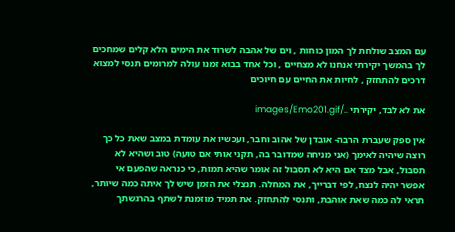עם המצב שולחת לך המון כוחות , וים של אהבה לשרוד את הימים הלא קלים שמחכים לך בהמשך יקירתי אנחנו לא מצחיים , וכל אחד בבוא זמנו עולה למרומים תנסי למצוא דרכים להתחזק , לחיות את החיים עם חיוכים

את לא לבד, יקירתי ../images/Emo201.gif

אין ספק שעברת הרבה- אובדן של אהוב וחבר, ועכשיו את עומדת במצב שאת כל כך רוצה שיהיה לאימך (אני מניחה שמדובר בה, תקני אותי אם טועה) טוב ושהיא לא תסבול, אבל מצד אם היא לא תסבול זה אומר שהיא תמות, כי כנראה שהפעם אי אפשר יהיה לנצח, לפי דברייך, את המחלה. תנצלי את הזמן שיש לך איתה כמה שיותר, תראי לה כמה שאת אוהבת, ותנסי להתחזק. את תמיד מוזמנת לשתף בהרגשתך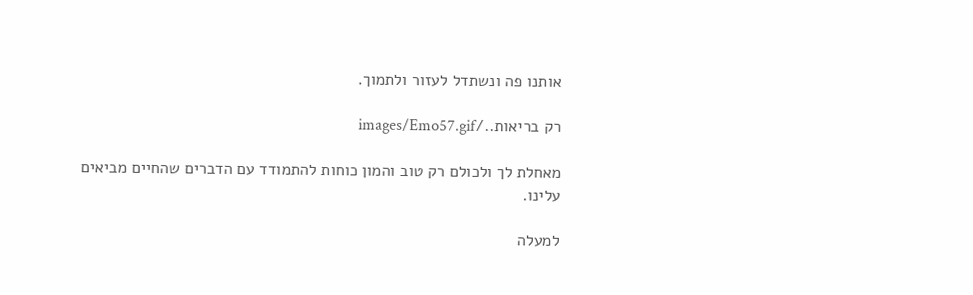אותנו פה ונשתדל לעזור ולתמוך.

רק בריאות../images/Emo57.gif

מאחלת לך ולכולם רק טוב והמון כוחות להתמודד עם הדברים שהחיים מביאים עלינו.

למעלה